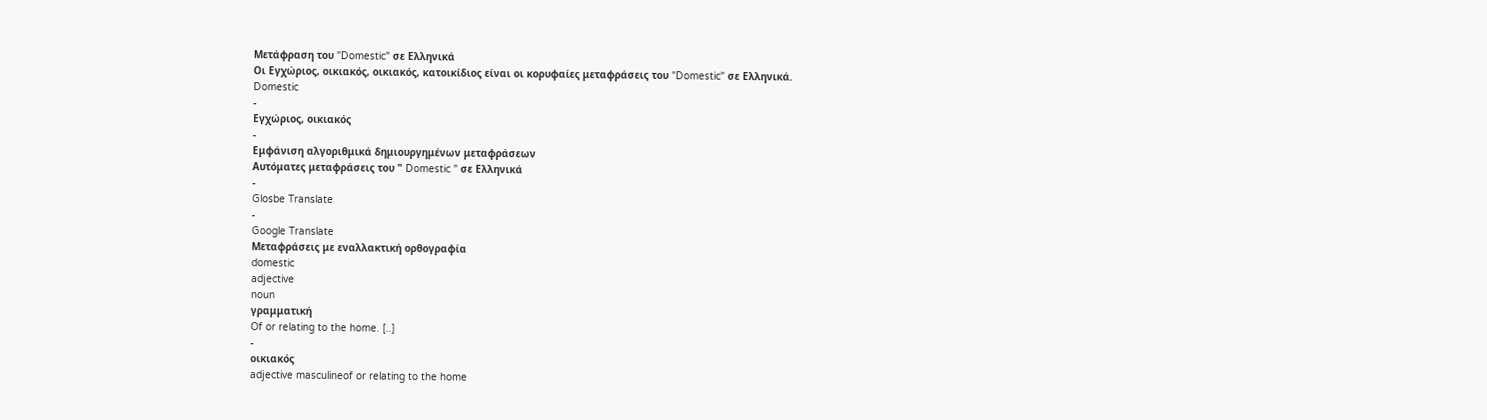Μετάφραση του "Domestic" σε Ελληνικά
Οι Εγχώριος, οικιακός, οικιακός, κατοικίδιος είναι οι κορυφαίες μεταφράσεις του "Domestic" σε Ελληνικά.
Domestic
-
Εγχώριος, οικιακός
-
Εμφάνιση αλγοριθμικά δημιουργημένων μεταφράσεων
Αυτόματες μεταφράσεις του " Domestic " σε Ελληνικά
-
Glosbe Translate
-
Google Translate
Μεταφράσεις με εναλλακτική ορθογραφία
domestic
adjective
noun
γραμματική
Of or relating to the home. [..]
-
οικιακός
adjective masculineof or relating to the home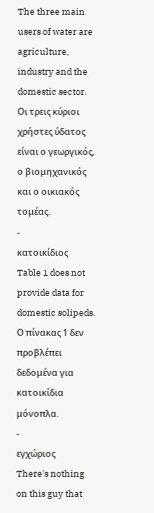The three main users of water are agriculture, industry and the domestic sector.
Οι τρεις κύριοι χρήστες ύδατος είναι ο γεωργικός, ο βιομηχανικός και ο οικιακός τομέας.
-
κατοικίδιος
Table 1 does not provide data for domestic solipeds.
Ο πίνακας 1 δεν προβλέπει δεδομένα για κατοικίδια μόνοπλα.
-
εγχώριος
There's nothing on this guy that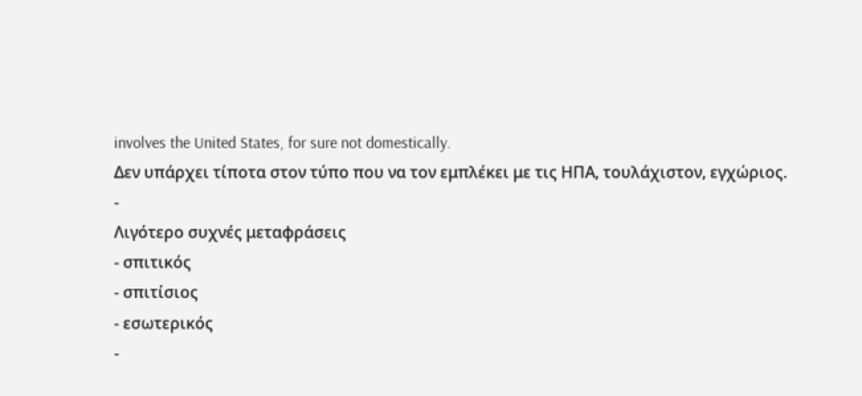involves the United States, for sure not domestically.
Δεν υπάρχει τίποτα στον τύπο που να τον εμπλέκει με τις ΗΠΑ, τουλάχιστον, εγχώριος.
-
Λιγότερο συχνές μεταφράσεις
- σπιτικός
- σπιτίσιος
- εσωτερικός
-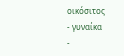οικόσιτος
- γυναίκα
-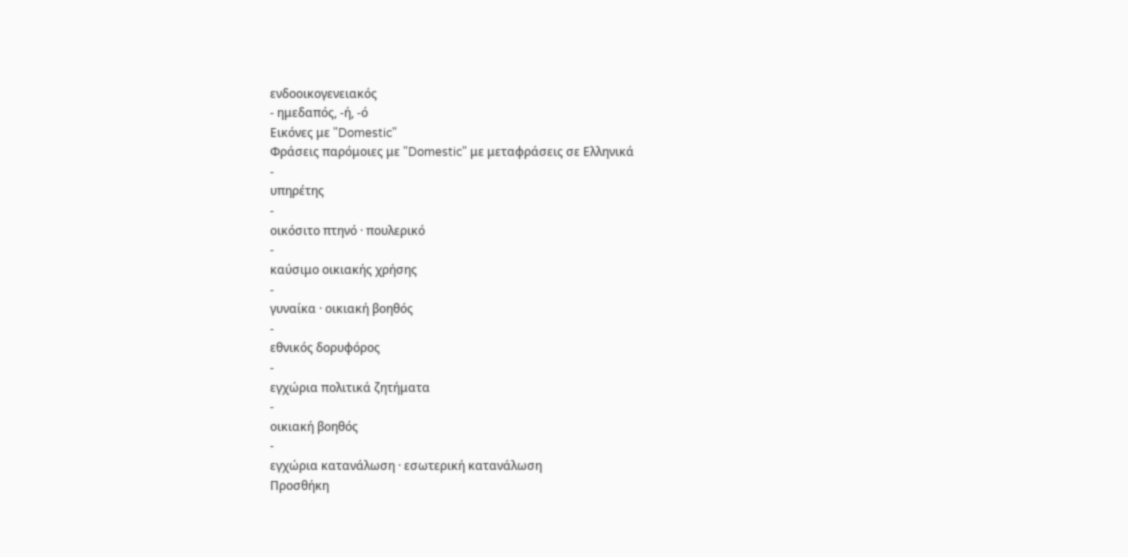ενδοοικογενειακός
- ημεδαπός, -ή, -ό
Εικόνες με "Domestic"
Φράσεις παρόμοιες με "Domestic" με μεταφράσεις σε Ελληνικά
-
υπηρέτης
-
οικόσιτο πτηνό · πουλερικό
-
καύσιμο οικιακής χρήσης
-
γυναίκα · οικιακή βοηθός
-
εθνικός δορυφόρος
-
εγχώρια πολιτικά ζητήματα
-
οικιακή βοηθός
-
εγχώρια κατανάλωση · εσωτερική κατανάλωση
Προσθήκη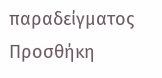παραδείγματος
Προσθήκη